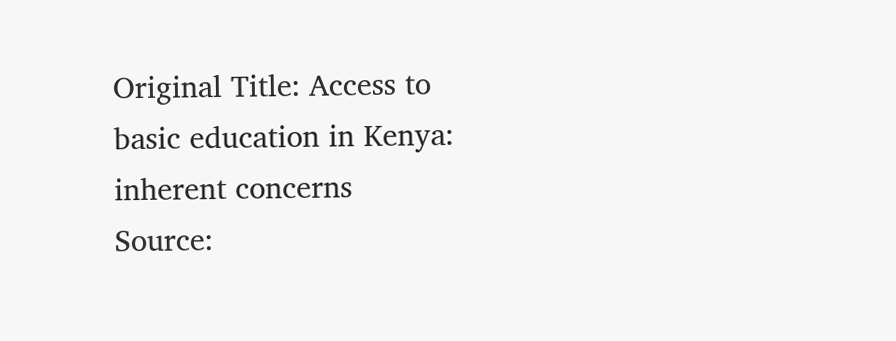Original Title: Access to basic education in Kenya: inherent concerns
Source: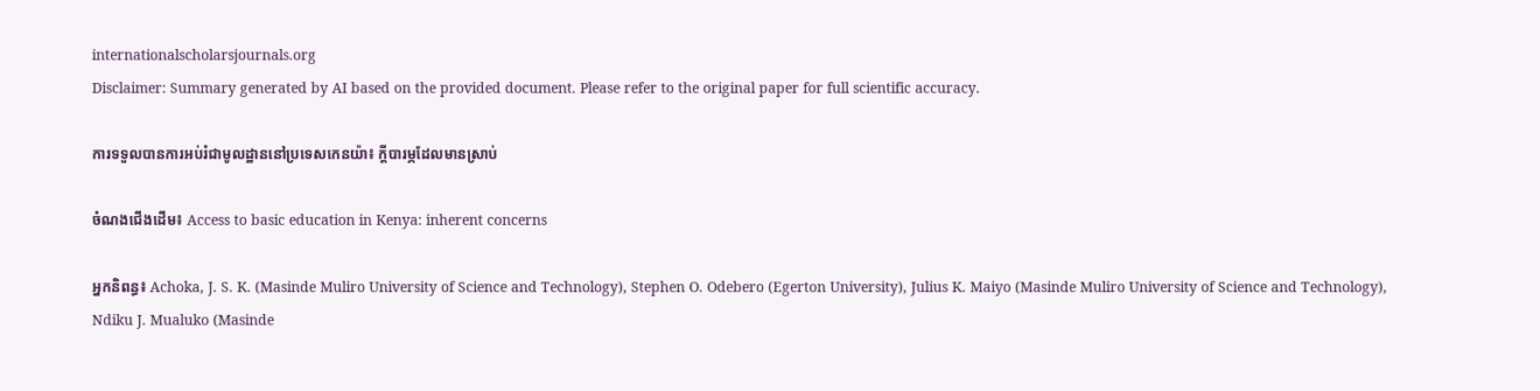internationalscholarsjournals.org
Disclaimer: Summary generated by AI based on the provided document. Please refer to the original paper for full scientific accuracy.

ការទទួលបានការអប់រំជាមូលដ្ឋាននៅប្រទេសកេនយ៉ា៖ ក្តីបារម្ភដែលមានស្រាប់

ចំណងជើងដើម៖ Access to basic education in Kenya: inherent concerns

អ្នកនិពន្ធ៖ Achoka, J. S. K. (Masinde Muliro University of Science and Technology), Stephen O. Odebero (Egerton University), Julius K. Maiyo (Masinde Muliro University of Science and Technology), Ndiku J. Mualuko (Masinde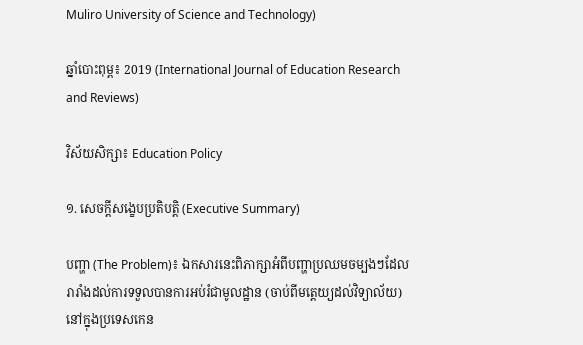Muliro University of Science and Technology)

ឆ្នាំបោះពុម្ព៖ 2019 (International Journal of Education Research and Reviews)

វិស័យសិក្សា៖ Education Policy

១. សេចក្តីសង្ខេបប្រតិបត្តិ (Executive Summary)

បញ្ហា (The Problem)៖ ឯកសារនេះពិភាក្សាអំពីបញ្ហាប្រឈមចម្បងៗដែលរារាំងដល់ការទទួលបានការអប់រំជាមូលដ្ឋាន (ចាប់ពីមត្តេយ្យដល់វិទ្យាល័យ) នៅក្នុងប្រទេសកេន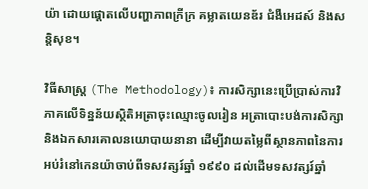យ៉ា ដោយផ្តោតលើបញ្ហាភាពក្រីក្រ គម្លាតយេនឌ័រ ជំងឺអេដស៍ និងសន្តិសុខ។

វិធីសាស្ត្រ (The Methodology)៖ ការសិក្សានេះប្រើប្រាស់ការវិភាគលើទិន្នន័យស្ថិតិអត្រាចុះឈ្មោះចូលរៀន អត្រាបោះបង់ការសិក្សា និងឯកសារគោលនយោបាយនានា ដើម្បីវាយតម្លៃពីស្ថានភាពនៃការអប់រំនៅកេនយ៉ាចាប់ពីទសវត្សរ៍ឆ្នាំ ១៩៩០ ដល់ដើមទសវត្សរ៍ឆ្នាំ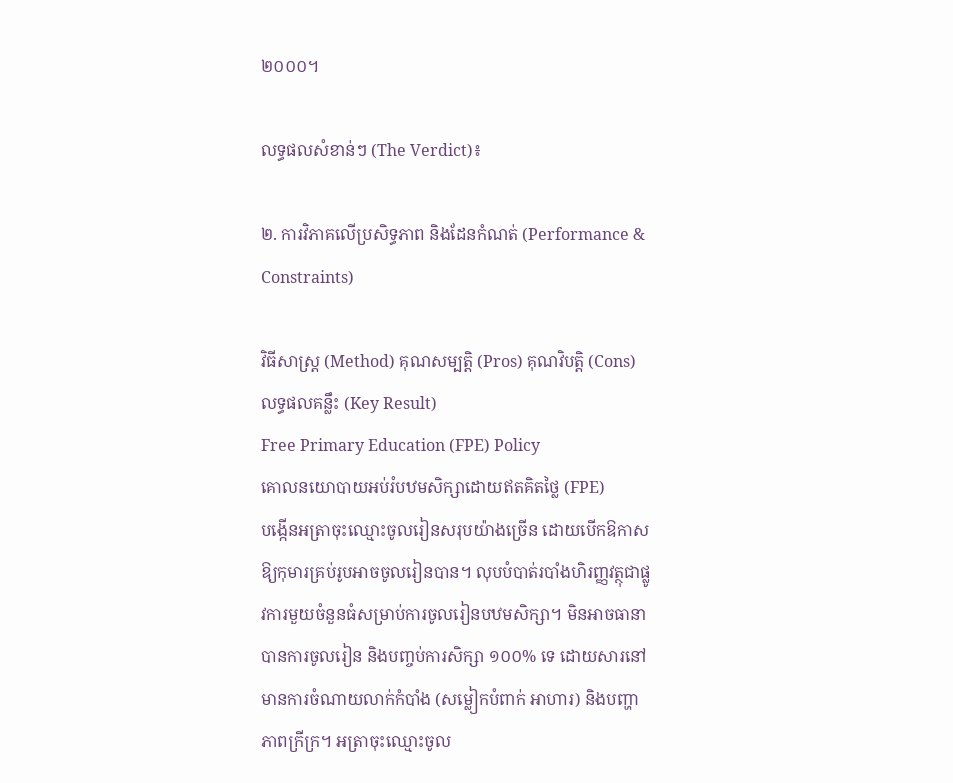២០០០។

លទ្ធផលសំខាន់ៗ (The Verdict)៖

២. ការវិភាគលើប្រសិទ្ធភាព និងដែនកំណត់ (Performance & Constraints)

វិធីសាស្ត្រ (Method) គុណសម្បត្តិ (Pros) គុណវិបត្តិ (Cons) លទ្ធផលគន្លឹះ (Key Result)
Free Primary Education (FPE) Policy
គោលនយោបាយអប់រំបឋមសិក្សាដោយឥតគិតថ្លៃ (FPE)
បង្កើនអត្រាចុះឈ្មោះចូលរៀនសរុបយ៉ាងច្រើន ដោយបើកឱកាសឱ្យកុមារគ្រប់រូបអាចចូលរៀនបាន។ លុបបំបាត់របាំងហិរញ្ញវត្ថុជាផ្លូវការមួយចំនួនធំសម្រាប់ការចូលរៀនបឋមសិក្សា។ មិនអាចធានាបានការចូលរៀន និងបញ្ចប់ការសិក្សា ១០០% ទេ ដោយសារនៅមានការចំណាយលាក់កំបាំង (សម្លៀកបំពាក់ អាហារ) និងបញ្ហាភាពក្រីក្រ។ អត្រាចុះឈ្មោះចូល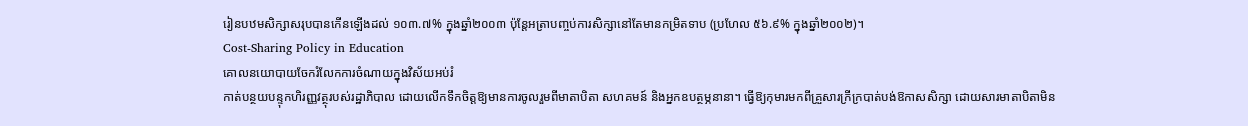រៀនបឋមសិក្សាសរុបបានកើនឡើងដល់ ១០៣.៧% ក្នុងឆ្នាំ២០០៣ ប៉ុន្តែអត្រាបញ្ចប់ការសិក្សានៅតែមានកម្រិតទាប (ប្រហែល ៥៦.៩% ក្នុងឆ្នាំ២០០២)។
Cost-Sharing Policy in Education
គោលនយោបាយចែករំលែកការចំណាយក្នុងវិស័យអប់រំ
កាត់បន្ថយបន្ទុកហិរញ្ញវត្ថុរបស់រដ្ឋាភិបាល ដោយលើកទឹកចិត្តឱ្យមានការចូលរួមពីមាតាបិតា សហគមន៍ និងអ្នកឧបត្ថម្ភនានា។ ធ្វើឱ្យកុមារមកពីគ្រួសារក្រីក្របាត់បង់ឱកាសសិក្សា ដោយសារមាតាបិតាមិន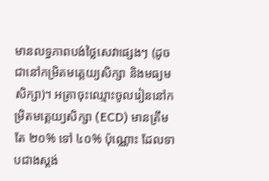មានលទ្ធភាពបង់ថ្លៃសេវាផ្សេងៗ (ដូចជានៅកម្រិតមត្តេយ្យសិក្សា និងមធ្យមសិក្សា)។ អត្រាចុះឈ្មោះចូលរៀននៅកម្រិតមត្តេយ្យសិក្សា (ECD) មានត្រឹមតែ ២០% ទៅ ៤០% ប៉ុណ្ណោះ ដែលទាបជាងស្តង់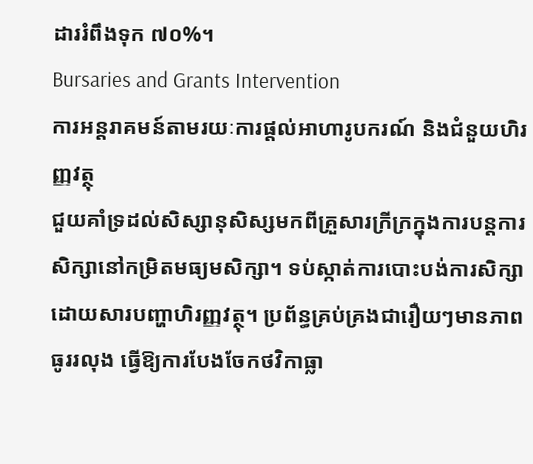ដាររំពឹងទុក ៧០%។
Bursaries and Grants Intervention
ការអន្តរាគមន៍តាមរយៈការផ្តល់អាហារូបករណ៍ និងជំនួយហិរញ្ញវត្ថុ
ជួយគាំទ្រដល់សិស្សានុសិស្សមកពីគ្រួសារក្រីក្រក្នុងការបន្តការសិក្សានៅកម្រិតមធ្យមសិក្សា។ ទប់ស្កាត់ការបោះបង់ការសិក្សាដោយសារបញ្ហាហិរញ្ញវត្ថុ។ ប្រព័ន្ធគ្រប់គ្រងជារឿយៗមានភាពធូររលុង ធ្វើឱ្យការបែងចែកថវិកាធ្លា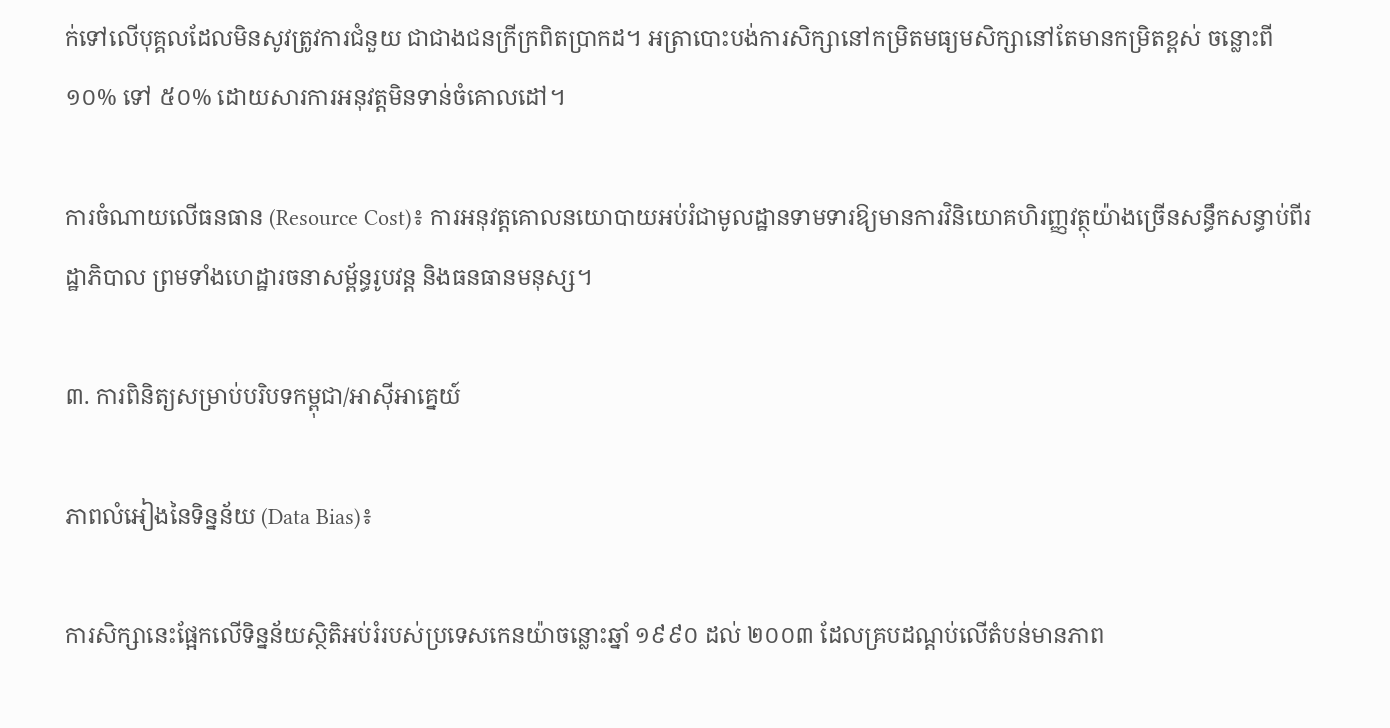ក់ទៅលើបុគ្គលដែលមិនសូវត្រូវការជំនួយ ជាជាងជនក្រីក្រពិតប្រាកដ។ អត្រាបោះបង់ការសិក្សានៅកម្រិតមធ្យមសិក្សានៅតែមានកម្រិតខ្ពស់ ចន្លោះពី ១០% ទៅ ៥០% ដោយសារការអនុវត្តមិនទាន់ចំគោលដៅ។

ការចំណាយលើធនធាន (Resource Cost)៖ ការអនុវត្តគោលនយោបាយអប់រំជាមូលដ្ឋានទាមទារឱ្យមានការវិនិយោគហិរញ្ញវត្ថុយ៉ាងច្រើនសន្ធឹកសន្ធាប់ពីរដ្ឋាភិបាល ព្រមទាំងហេដ្ឋារចនាសម្ព័ន្ធរូបវន្ត និងធនធានមនុស្ស។

៣. ការពិនិត្យសម្រាប់បរិបទកម្ពុជា/អាស៊ីអាគ្នេយ៍

ភាពលំអៀងនៃទិន្នន័យ (Data Bias)៖

ការសិក្សានេះផ្អែកលើទិន្នន័យស្ថិតិអប់រំរបស់ប្រទេសកេនយ៉ាចន្លោះឆ្នាំ ១៩៩០ ដល់ ២០០៣ ដែលគ្របដណ្តប់លើតំបន់មានភាព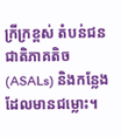ក្រីក្រខ្ពស់ តំបន់ជនជាតិភាគតិច (ASALs) និងកន្លែងដែលមានជម្លោះ។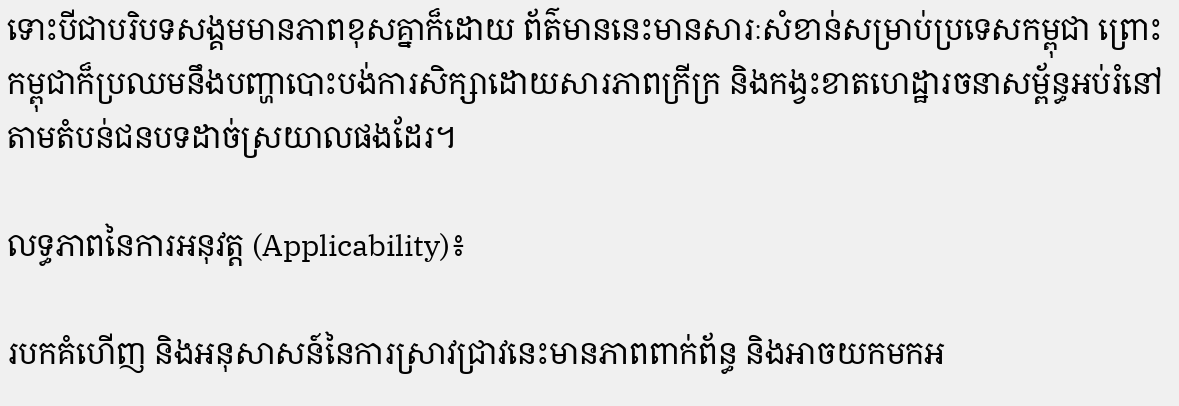ទោះបីជាបរិបទសង្គមមានភាពខុសគ្នាក៏ដោយ ព័ត៌មាននេះមានសារៈសំខាន់សម្រាប់ប្រទេសកម្ពុជា ព្រោះកម្ពុជាក៏ប្រឈមនឹងបញ្ហាបោះបង់ការសិក្សាដោយសារភាពក្រីក្រ និងកង្វះខាតហេដ្ឋារចនាសម្ព័ន្ធអប់រំនៅតាមតំបន់ជនបទដាច់ស្រយាលផងដែរ។

លទ្ធភាពនៃការអនុវត្ត (Applicability)៖

របកគំហើញ និងអនុសាសន៍នៃការស្រាវជ្រាវនេះមានភាពពាក់ព័ន្ធ និងអាចយកមកអ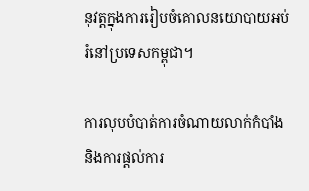នុវត្តក្នុងការរៀបចំគោលនយោបាយអប់រំនៅប្រទេសកម្ពុជា។

ការលុបបំបាត់ការចំណាយលាក់កំបាំង និងការផ្តល់ការ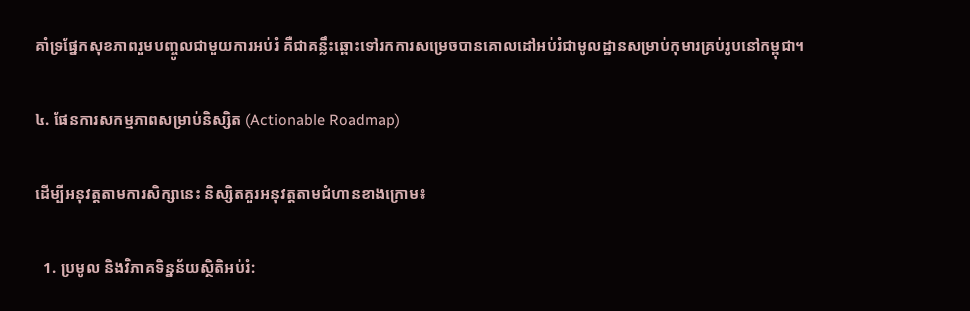គាំទ្រផ្នែកសុខភាពរួមបញ្ចូលជាមួយការអប់រំ គឺជាគន្លឹះឆ្ពោះទៅរកការសម្រេចបានគោលដៅអប់រំជាមូលដ្ឋានសម្រាប់កុមារគ្រប់រូបនៅកម្ពុជា។

៤. ផែនការសកម្មភាពសម្រាប់និស្សិត (Actionable Roadmap)

ដើម្បីអនុវត្តតាមការសិក្សានេះ និស្សិតគួរអនុវត្តតាមជំហានខាងក្រោម៖

  1. ប្រមូល និងវិភាគទិន្នន័យស្ថិតិអប់រំ: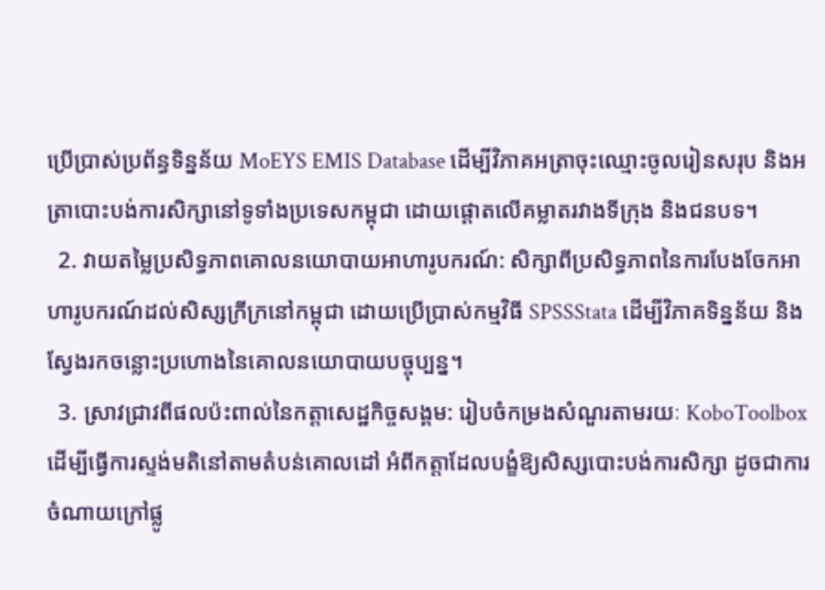ប្រើប្រាស់ប្រព័ន្ធទិន្នន័យ MoEYS EMIS Database ដើម្បីវិភាគអត្រាចុះឈ្មោះចូលរៀនសរុប និងអត្រាបោះបង់ការសិក្សានៅទូទាំងប្រទេសកម្ពុជា ដោយផ្តោតលើគម្លាតរវាងទីក្រុង និងជនបទ។
  2. វាយតម្លៃប្រសិទ្ធភាពគោលនយោបាយអាហារូបករណ៍: សិក្សាពីប្រសិទ្ធភាពនៃការបែងចែកអាហារូបករណ៍ដល់សិស្សក្រីក្រនៅកម្ពុជា ដោយប្រើប្រាស់កម្មវិធី SPSSStata ដើម្បីវិភាគទិន្នន័យ និងស្វែងរកចន្លោះប្រហោងនៃគោលនយោបាយបច្ចុប្បន្ន។
  3. ស្រាវជ្រាវពីផលប៉ះពាល់នៃកត្តាសេដ្ឋកិច្ចសង្គម: រៀបចំកម្រងសំណួរតាមរយៈ KoboToolbox ដើម្បីធ្វើការស្ទង់មតិនៅតាមតំបន់គោលដៅ អំពីកត្តាដែលបង្ខំឱ្យសិស្សបោះបង់ការសិក្សា ដូចជាការចំណាយក្រៅផ្លូ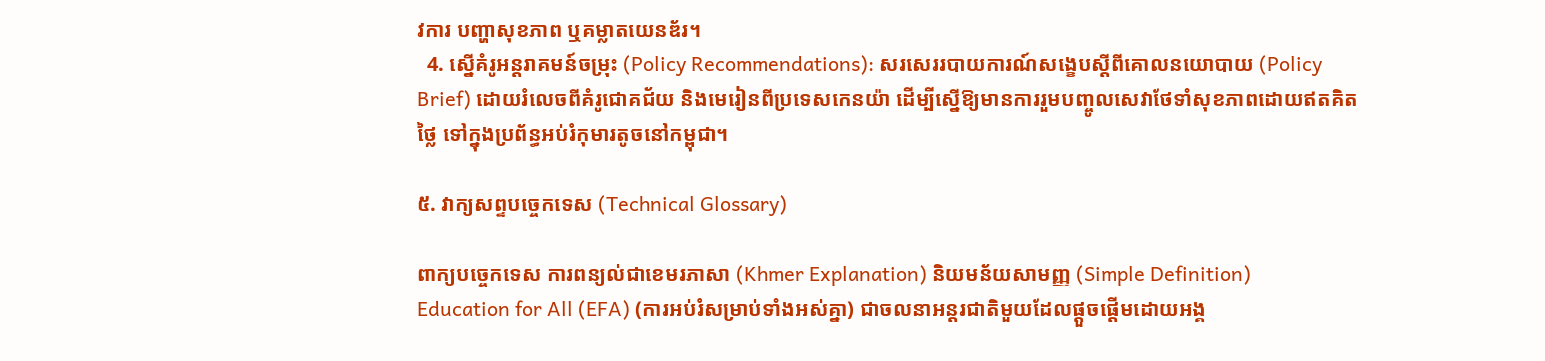វការ បញ្ហាសុខភាព ឬគម្លាតយេនឌ័រ។
  4. ស្នើគំរូអន្តរាគមន៍ចម្រុះ (Policy Recommendations): សរសេររបាយការណ៍សង្ខេបស្តីពីគោលនយោបាយ (Policy Brief) ដោយរំលេចពីគំរូជោគជ័យ និងមេរៀនពីប្រទេសកេនយ៉ា ដើម្បីស្នើឱ្យមានការរួមបញ្ចូលសេវាថែទាំសុខភាពដោយឥតគិតថ្លៃ ទៅក្នុងប្រព័ន្ធអប់រំកុមារតូចនៅកម្ពុជា។

៥. វាក្យសព្ទបច្ចេកទេស (Technical Glossary)

ពាក្យបច្ចេកទេស ការពន្យល់ជាខេមរភាសា (Khmer Explanation) និយមន័យសាមញ្ញ (Simple Definition)
Education for All (EFA) (ការអប់រំសម្រាប់ទាំងអស់គ្នា) ជាចលនាអន្តរជាតិមួយដែលផ្តួចផ្តើមដោយអង្គ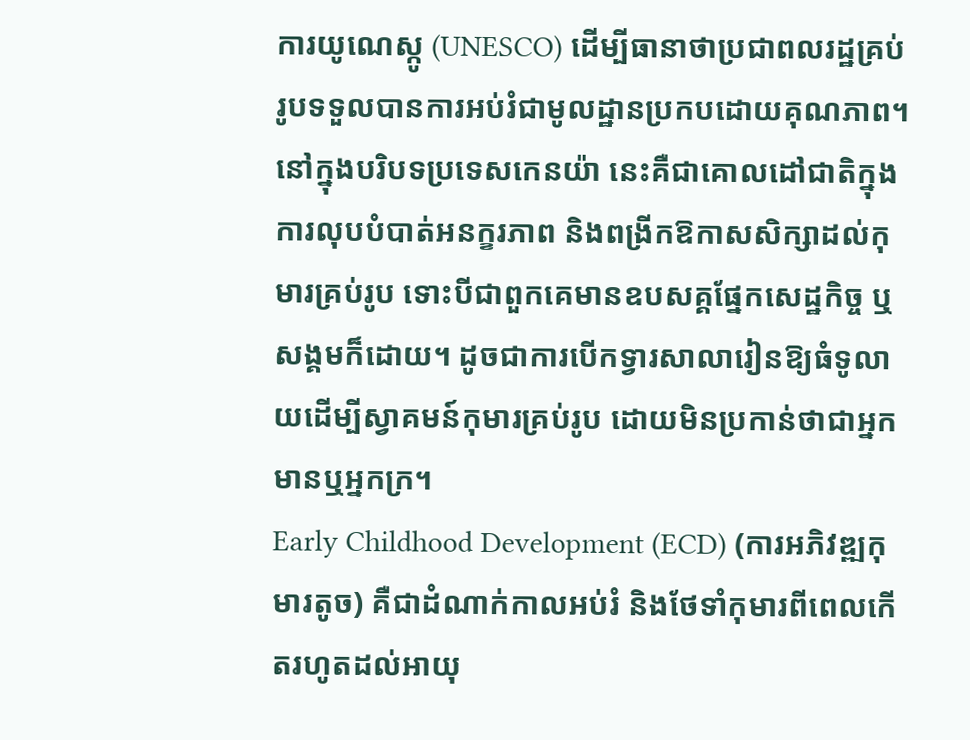ការយូណេស្កូ (UNESCO) ដើម្បីធានាថាប្រជាពលរដ្ឋគ្រប់រូបទទួលបានការអប់រំជាមូលដ្ឋានប្រកបដោយគុណភាព។ នៅក្នុងបរិបទប្រទេសកេនយ៉ា នេះគឺជាគោលដៅជាតិក្នុងការលុបបំបាត់អនក្ខរភាព និងពង្រីកឱកាសសិក្សាដល់កុមារគ្រប់រូប ទោះបីជាពួកគេមានឧបសគ្គផ្នែកសេដ្ឋកិច្ច ឬសង្គមក៏ដោយ។ ដូចជាការបើកទ្វារសាលារៀនឱ្យធំទូលាយដើម្បីស្វាគមន៍កុមារគ្រប់រូប ដោយមិនប្រកាន់ថាជាអ្នកមានឬអ្នកក្រ។
Early Childhood Development (ECD) (ការអភិវឌ្ឍកុមារតូច) គឺជាដំណាក់កាលអប់រំ និងថែទាំកុមារពីពេលកើតរហូតដល់អាយុ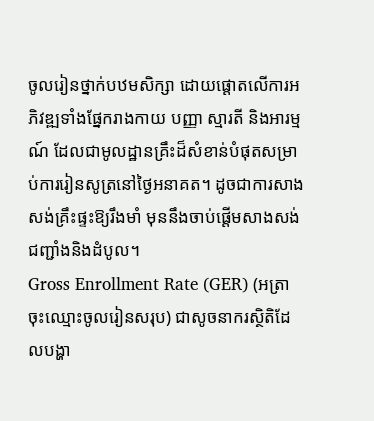ចូលរៀនថ្នាក់បឋមសិក្សា ដោយផ្តោតលើការអភិវឌ្ឍទាំងផ្នែករាងកាយ បញ្ញា ស្មារតី និងអារម្មណ៍ ដែលជាមូលដ្ឋានគ្រឹះដ៏សំខាន់បំផុតសម្រាប់ការរៀនសូត្រនៅថ្ងៃអនាគត។ ដូចជាការសាងសង់គ្រឹះផ្ទះឱ្យរឹងមាំ មុននឹងចាប់ផ្តើមសាងសង់ជញ្ជាំងនិងដំបូល។
Gross Enrollment Rate (GER) (អត្រាចុះឈ្មោះចូលរៀនសរុប) ជាសូចនាករស្ថិតិដែលបង្ហា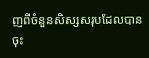ញពីចំនួនសិស្សសរុបដែលបានចុះ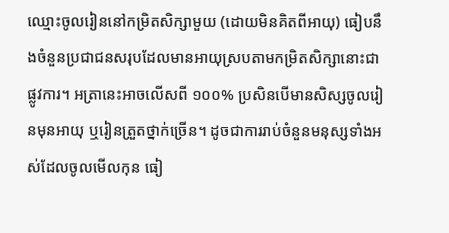ឈ្មោះចូលរៀននៅកម្រិតសិក្សាមួយ (ដោយមិនគិតពីអាយុ) ធៀបនឹងចំនួនប្រជាជនសរុបដែលមានអាយុស្របតាមកម្រិតសិក្សានោះជាផ្លូវការ។ អត្រានេះអាចលើសពី ១០០% ប្រសិនបើមានសិស្សចូលរៀនមុនអាយុ ឬរៀនត្រួតថ្នាក់ច្រើន។ ដូចជាការរាប់ចំនួនមនុស្សទាំងអស់ដែលចូលមើលកុន ធៀ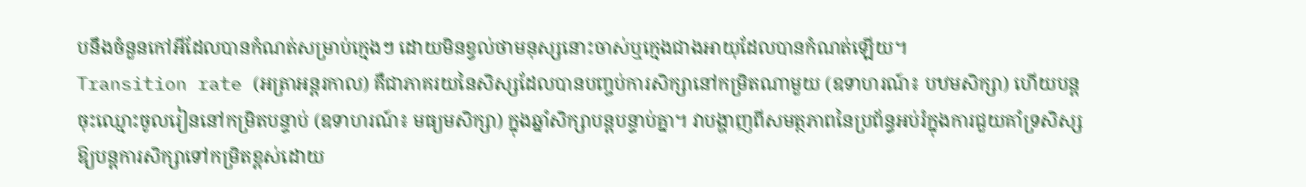បនឹងចំនួនកៅអីដែលបានកំណត់សម្រាប់ក្មេងៗ ដោយមិនខ្វល់ថាមនុស្សនោះចាស់ឬក្មេងជាងអាយុដែលបានកំណត់ឡើយ។
Transition rate (អត្រាអន្តរកាល) គឺជាភាគរយនៃសិស្សដែលបានបញ្ចប់ការសិក្សានៅកម្រិតណាមួយ (ឧទាហរណ៍៖ បឋមសិក្សា) ហើយបន្តចុះឈ្មោះចូលរៀននៅកម្រិតបន្ទាប់ (ឧទាហរណ៍៖ មធ្យមសិក្សា) ក្នុងឆ្នាំសិក្សាបន្តបន្ទាប់គ្នា។ វាបង្ហាញពីសមត្ថភាពនៃប្រព័ន្ធអប់រំក្នុងការជួយគាំទ្រសិស្សឱ្យបន្តការសិក្សាទៅកម្រិតខ្ពស់ដោយ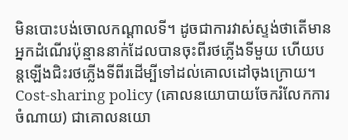មិនបោះបង់ចោលកណ្តាលទី។ ដូចជាការវាស់ស្ទង់ថាតើមានអ្នកដំណើរប៉ុន្មាននាក់ដែលបានចុះពីរថភ្លើងទីមួយ ហើយបន្តឡើងជិះរថភ្លើងទីពីរដើម្បីទៅដល់គោលដៅចុងក្រោយ។
Cost-sharing policy (គោលនយោបាយចែករំលែកការចំណាយ) ជាគោលនយោ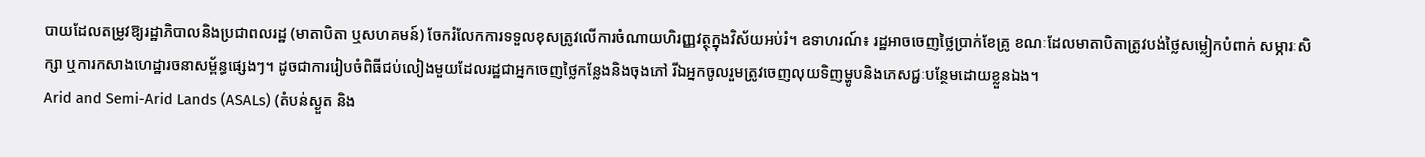បាយដែលតម្រូវឱ្យរដ្ឋាភិបាលនិងប្រជាពលរដ្ឋ (មាតាបិតា ឬសហគមន៍) ចែករំលែកការទទួលខុសត្រូវលើការចំណាយហិរញ្ញវត្ថុក្នុងវិស័យអប់រំ។ ឧទាហរណ៍៖ រដ្ឋអាចចេញថ្លៃប្រាក់ខែគ្រូ ខណៈដែលមាតាបិតាត្រូវបង់ថ្លៃសម្លៀកបំពាក់ សម្ភារៈសិក្សា ឬការកសាងហេដ្ឋារចនាសម្ព័ន្ធផ្សេងៗ។ ដូចជាការរៀបចំពិធីជប់លៀងមួយដែលរដ្ឋជាអ្នកចេញថ្លៃកន្លែងនិងចុងភៅ រីឯអ្នកចូលរួមត្រូវចេញលុយទិញម្ហូបនិងភេសជ្ជៈបន្ថែមដោយខ្លួនឯង។
Arid and Semi-Arid Lands (ASALs) (តំបន់ស្ងួត និង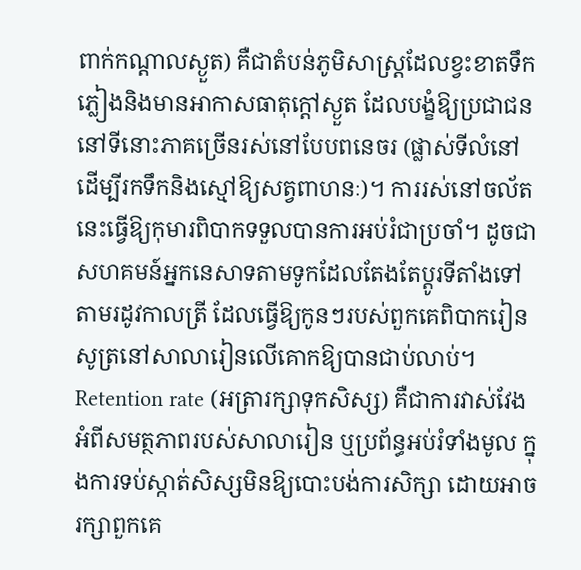ពាក់កណ្តាលស្ងួត) គឺជាតំបន់ភូមិសាស្ត្រដែលខ្វះខាតទឹកភ្លៀងនិងមានអាកាសធាតុក្តៅស្ងួត ដែលបង្ខំឱ្យប្រជាជននៅទីនោះភាគច្រើនរស់នៅបែបពនេចរ (ផ្លាស់ទីលំនៅដើម្បីរកទឹកនិងស្មៅឱ្យសត្វពាហនៈ)។ ការរស់នៅចល័តនេះធ្វើឱ្យកុមារពិបាកទទួលបានការអប់រំជាប្រចាំ។ ដូចជាសហគមន៍អ្នកនេសាទតាមទូកដែលតែងតែប្តូរទីតាំងទៅតាមរដូវកាលត្រី ដែលធ្វើឱ្យកូនៗរបស់ពួកគេពិបាករៀនសូត្រនៅសាលារៀនលើគោកឱ្យបានជាប់លាប់។
Retention rate (អត្រារក្សាទុកសិស្ស) គឺជាការវាស់វែងអំពីសមត្ថភាពរបស់សាលារៀន ឬប្រព័ន្ធអប់រំទាំងមូល ក្នុងការទប់ស្កាត់សិស្សមិនឱ្យបោះបង់ការសិក្សា ដោយអាចរក្សាពួកគេ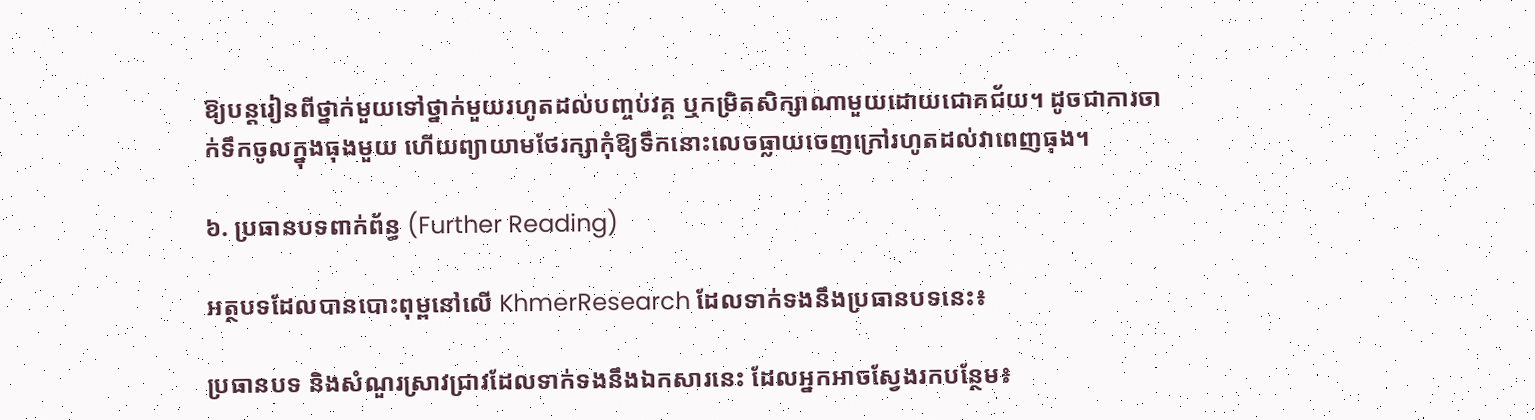ឱ្យបន្តរៀនពីថ្នាក់មួយទៅថ្នាក់មួយរហូតដល់បញ្ចប់វគ្គ ឬកម្រិតសិក្សាណាមួយដោយជោគជ័យ។ ដូចជាការចាក់ទឹកចូលក្នុងធុងមួយ ហើយព្យាយាមថែរក្សាកុំឱ្យទឹកនោះលេចធ្លាយចេញក្រៅរហូតដល់វាពេញធុង។

៦. ប្រធានបទពាក់ព័ន្ធ (Further Reading)

អត្ថបទដែលបានបោះពុម្ពនៅលើ KhmerResearch ដែលទាក់ទងនឹងប្រធានបទនេះ៖

ប្រធានបទ និងសំណួរស្រាវជ្រាវដែលទាក់ទងនឹងឯកសារនេះ ដែលអ្នកអាចស្វែងរកបន្ថែម៖